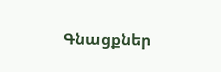Գնացքներ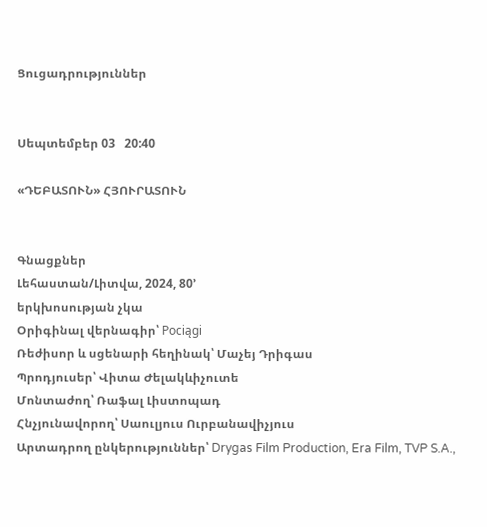Ցուցադրություններ


Սեպտեմբեր 03   20:40

«ԴԵԲԱՏՈՒՆ» ՀՅՈՒՐԱՏՈՒՆ


Գնացքներ
Լեհաստան/Լիտվա, 2024, 80’
երկխոսության չկա
Օրիգինալ վերնագիր՝ Pociągi
Ռեժիսոր և սցենարի հեղինակ՝ Մաչեյ Դրիգաս
Պրոդյուսեր՝ Վիտա Ժելակևիչուտե
Մոնտաժող՝ Ռաֆալ Լիստոպադ
Հնչյունավորող՝ Սաուլյուս Ուրբանավիչյուս
Արտադրող ընկերություններ՝ Drygas Film Production, Era Film, TVP S.A.,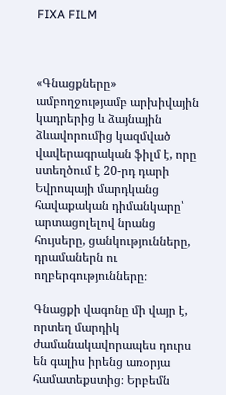FIXA FILM



«Գնացքները» ամբողջությամբ արխիվային կադրերից և ձայնային ձևավորումից կազմված վավերագրական ֆիլմ է, որը ստեղծում է 20-րդ դարի Եվրոպայի մարդկանց հավաքական դիմանկարը՝ արտացոլելով նրանց հույսերը, ցանկությունները, դրամաներն ու ողբերգությունները։

Գնացքի վագոնը մի վայր է, որտեղ մարդիկ ժամանակավորապես դուրս են գալիս իրենց առօրյա համատեքստից։ Երբեմն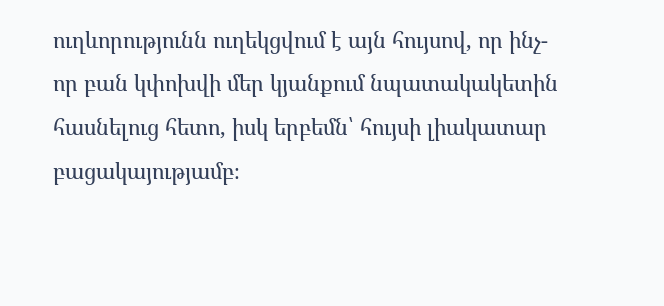ուղևորությունն ուղեկցվում է այն հույսով, որ ինչ-որ բան կփոխվի մեր կյանքում նպատակակետին հասնելուց հետո, իսկ երբեմն՝ հույսի լիակատար բացակայությամբ։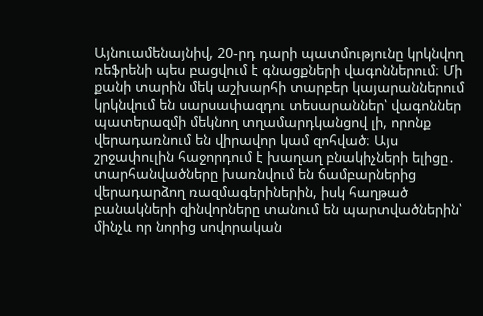Այնուամենայնիվ, 20-րդ դարի պատմությունը կրկնվող ռեֆրենի պես բացվում է գնացքների վագոններում։ Մի քանի տարին մեկ աշխարհի տարբեր կայարաններում կրկնվում են սարսափազդու տեսարաններ՝ վագոններ պատերազմի մեկնող տղամարդկանցով լի, որոնք վերադառնում են վիրավոր կամ զոհված։ Այս շրջափուլին հաջորդում է խաղաղ բնակիչների ելիցը․ տարհանվածները խառնվում են ճամբարներից վերադարձող ռազմագերիներին, իսկ հաղթած բանակների զինվորները տանում են պարտվածներին՝ մինչև որ նորից սովորական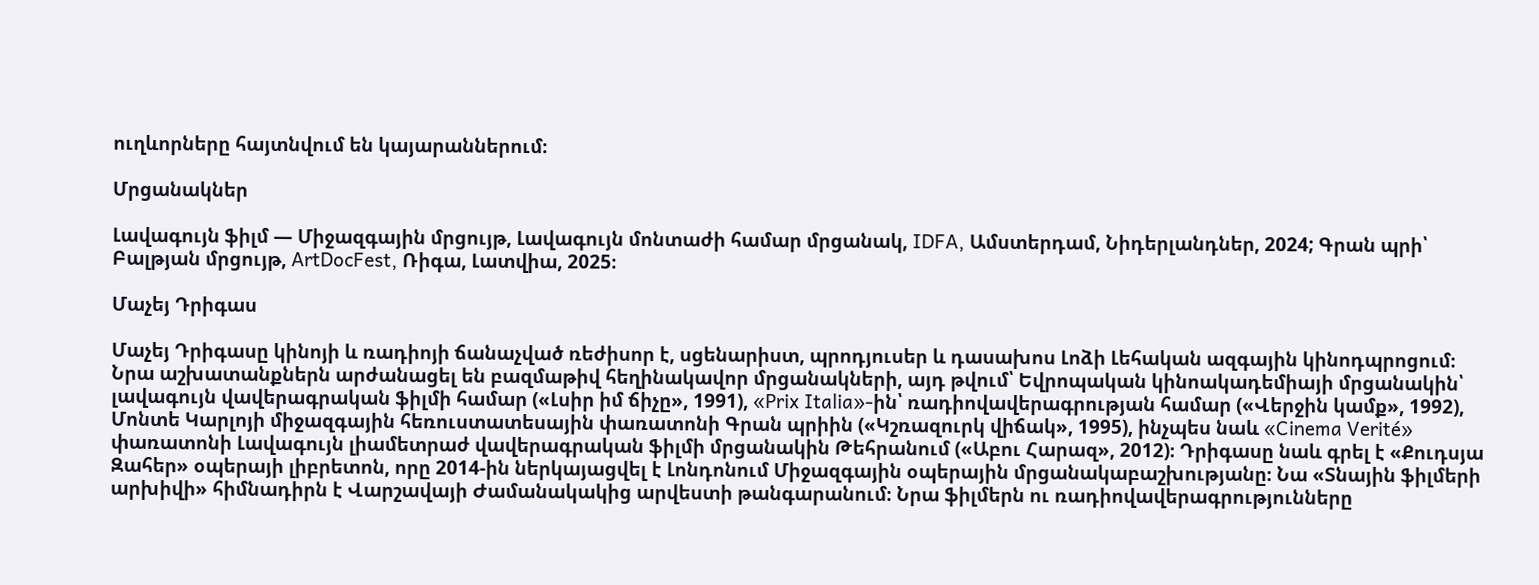ուղևորները հայտնվում են կայարաններում։

Մրցանակներ

Լավագույն ֆիլմ — Միջազգային մրցույթ, Լավագույն մոնտաժի համար մրցանակ, IDFA, Ամստերդամ, Նիդերլանդներ, 2024; Գրան պրի՝ Բալթյան մրցույթ, ArtDocFest, Ռիգա, Լատվիա, 2025։

Մաչեյ Դրիգաս

Մաչեյ Դրիգասը կինոյի և ռադիոյի ճանաչված ռեժիսոր է, սցենարիստ, պրոդյուսեր և դասախոս Լոձի Լեհական ազգային կինոդպրոցում։ Նրա աշխատանքներն արժանացել են բազմաթիվ հեղինակավոր մրցանակների, այդ թվում՝ Եվրոպական կինոակադեմիայի մրցանակին՝ լավագույն վավերագրական ֆիլմի համար («Լսիր իմ ճիչը», 1991), «Prix Italia»-ին՝ ռադիովավերագրության համար («Վերջին կամք», 1992), Մոնտե Կարլոյի միջազգային հեռուստատեսային փառատոնի Գրան պրիին («Կշռազուրկ վիճակ», 1995), ինչպես նաև «Cinema Verité» փառատոնի Լավագույն լիամետրաժ վավերագրական ֆիլմի մրցանակին Թեհրանում («Աբու Հարազ», 2012)։ Դրիգասը նաև գրել է «Քուդսյա Զահեր» օպերայի լիբրետոն, որը 2014-ին ներկայացվել է Լոնդոնում Միջազգային օպերային մրցանակաբաշխությանը։ Նա «Տնային ֆիլմերի արխիվի» հիմնադիրն է Վարշավայի Ժամանակակից արվեստի թանգարանում։ Նրա ֆիլմերն ու ռադիովավերագրությունները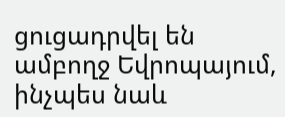ցուցադրվել են ամբողջ Եվրոպայում, ինչպես նաև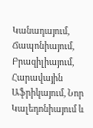Կանադայում, Ճապոնիայում, Բրազիլիայում, Հարավային Աֆրիկայում, Նոր Կալեդոնիայում և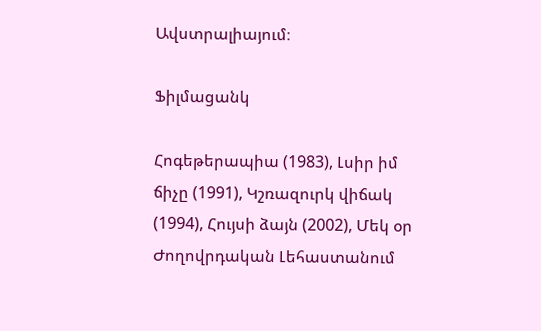Ավստրալիայում։

Ֆիլմացանկ

Հոգեթերապիա (1983), Լսիր իմ ճիչը (1991), Կշռազուրկ վիճակ (1994), Հույսի ձայն (2002), Մեկ օր Ժողովրդական Լեհաստանում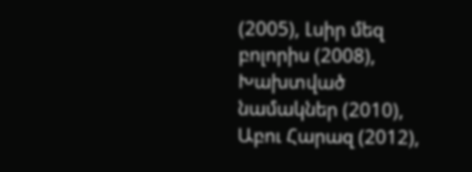(2005), Լսիր մեզ բոլորիս (2008), Խախտված նամակներ (2010), Աբու Հարազ (2012),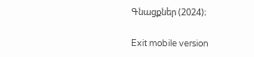Գնացքներ (2024)։

Exit mobile version